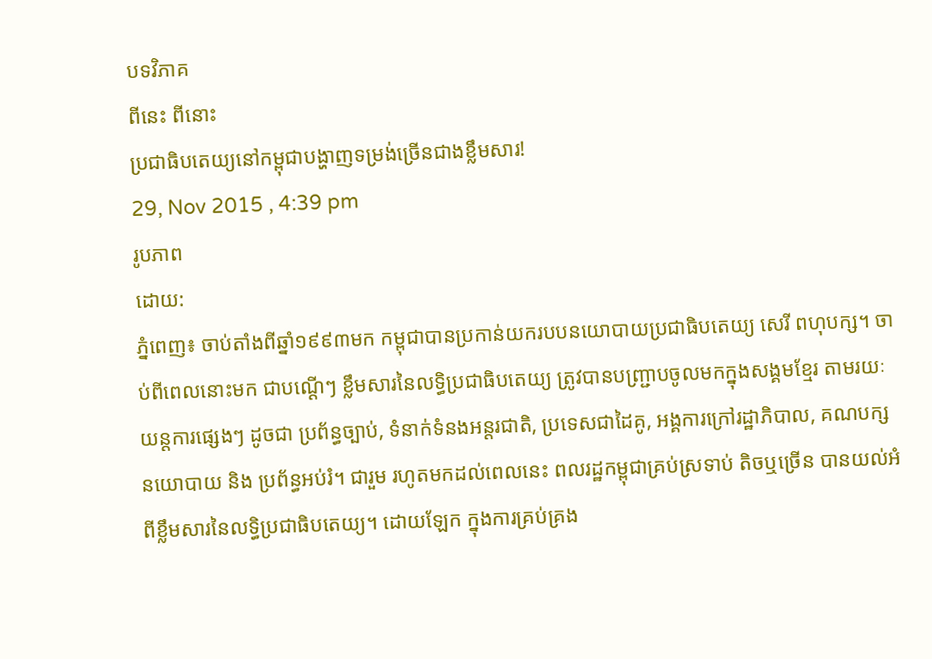បទវិភាគ
ពីនេះ ពីនោះ
ប្រជាធិបតេយ្យនៅកម្ពុជាបង្ហាញទម្រង់ច្រើនជាងខ្លឹមសារ!
29, Nov 2015 , 4:39 pm
រូបភាព
ដោយ:
ភ្នំពេញ៖ ចាប់តាំងពីឆ្នាំ១៩៩៣មក កម្ពុជាបានប្រកាន់យករបបនយោបាយប្រជាធិបតេយ្យ សេរី ពហុបក្ស។ ចាប់ពីពេលនោះមក ជាបណ្ដើៗ ខ្លឹមសារនៃលទ្ធិប្រជាធិបតេយ្យ ត្រូវបានបញ្ជ្រាបចូលមកក្នុងសង្គមខ្មែរ តាមរយៈយន្តការផ្សេងៗ ដូចជា ប្រព័ន្ធច្បាប់, ទំនាក់ទំនងអន្តរជាតិ, ប្រទេសជាដៃគូ, អង្គការក្រៅរដ្ឋាភិបាល, គណបក្សនយោបាយ និង ប្រព័ន្ធអប់រំ។ ជារួម រហូតមកដល់ពេលនេះ ពលរដ្ឋកម្ពុជាគ្រប់ស្រទាប់ តិចឬច្រើន បានយល់អំពីខ្លឹមសារនៃលទ្ធិប្រជាធិបតេយ្យ។ ដោយឡែក ក្នុងការគ្រប់គ្រង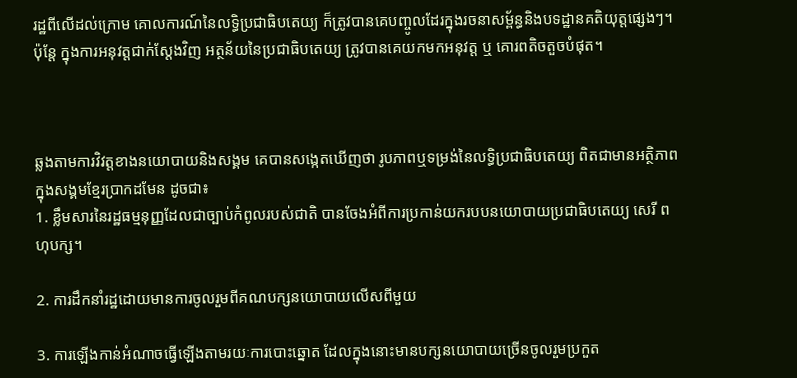រដ្ឋពីលើដល់ក្រោម គោលការណ៍នៃលទ្ធិប្រជាធិបតេយ្យ ក៏ត្រូវបានគេបញ្ចូលដែរក្នុងរចនាសម្ព័ន្ធនិងបទដ្ឋានគតិយុត្តផ្សេងៗ។ ប៉ុន្តែ ក្នុងការអនុវត្តជាក់ស្ដែងវិញ អត្ថន័យនៃប្រជាធិបតេយ្យ ត្រូវបានគេយកមកអនុវត្ត ឬ គោរពតិចតួចបំផុត។



ឆ្លងតាមការវិវត្តខាងនយោបាយនិងសង្គម គេបានសង្កេតឃើញថា រូបភាពឬទម្រង់នៃលទ្ធិប្រជាធិបតេយ្យ ពិតជាមានអត្ថិភាពក្នុងសង្គមខ្មែរប្រាកដមែន ដូចជា៖
1. ខ្លឹមសារនៃរដ្ឋធម្មនុញ្ញដែលជាច្បាប់កំពូលរបស់ជាតិ បានចែងអំពីការប្រកាន់យករបបនយោបាយប្រជាធិបតេយ្យ សេរី ពហុបក្ស។

2. ការដឹកនាំរដ្ឋដោយមានការចូលរួមពីគណបក្សនយោបាយលើសពីមួយ

3. ការឡើងកាន់អំណាចធ្វើឡើងតាមរយៈការបោះឆ្នោត ដែលក្នុងនោះមានបក្សនយោបាយច្រើនចូលរួមប្រកួត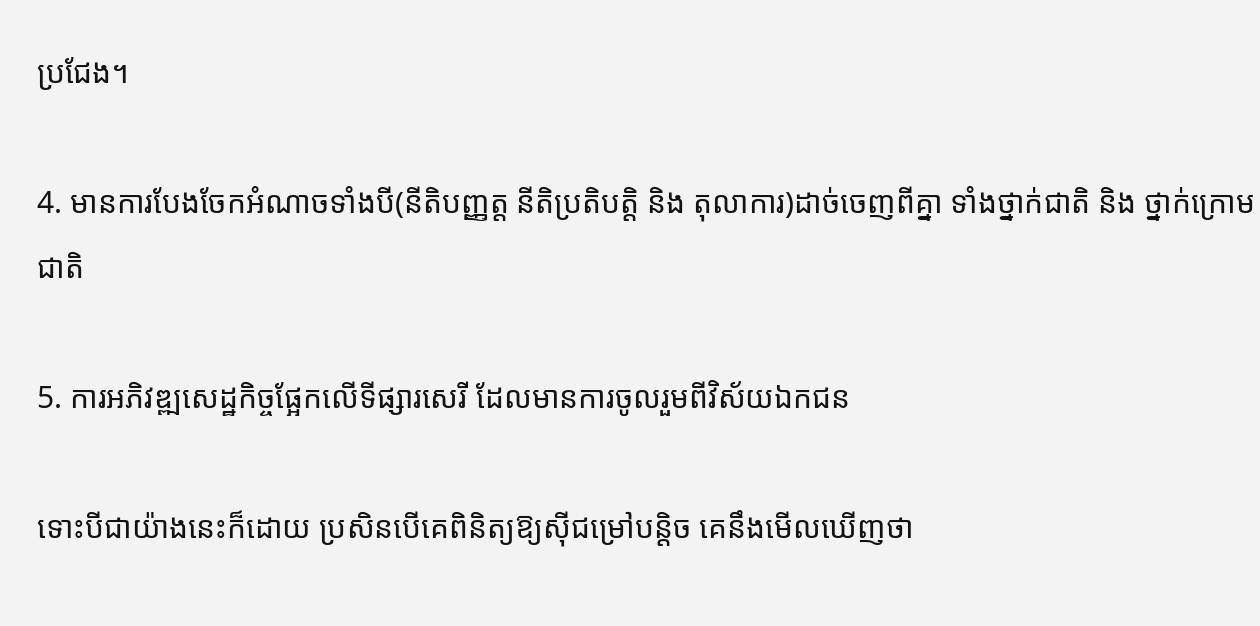ប្រជែង។

4. មានការបែងចែកអំណាចទាំងបី(នីតិបញ្ញត្ត នីតិប្រតិបត្តិ និង តុលាការ)ដាច់ចេញពីគ្នា ទាំងថ្នាក់ជាតិ និង ថ្នាក់ក្រោមជាតិ

5. ការអភិវឌ្ឍសេដ្ឋកិច្ចផ្អែកលើទីផ្សារសេរី ដែលមានការចូលរួមពីវិស័យឯកជន

ទោះបីជាយ៉ាងនេះក៏ដោយ ប្រសិនបើគេពិនិត្យឱ្យស៊ីជម្រៅបន្តិច គេនឹងមើលឃើញថា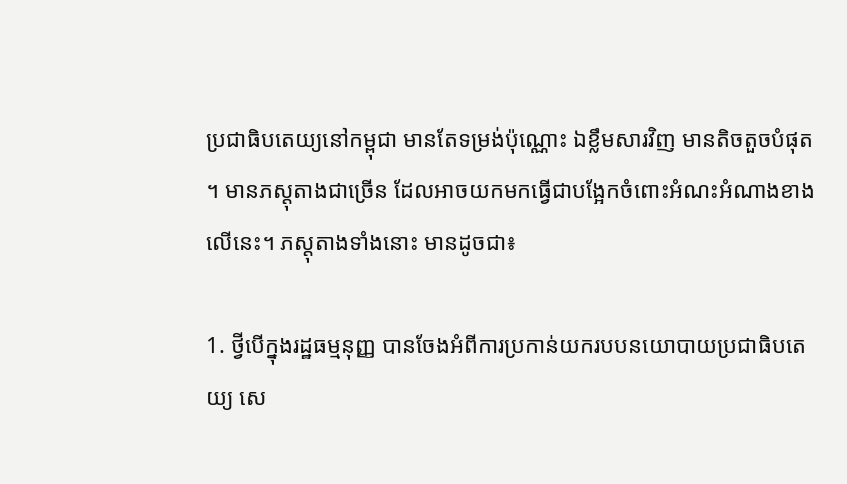ប្រជាធិបតេយ្យនៅកម្ពុជា មានតែទម្រង់ប៉ុណ្ណោះ ឯខ្លឹមសារវិញ មានតិចតួចបំផុត។ មានភស្តុតាងជាច្រើន ដែលអាចយកមកធ្វើជាបង្អែកចំពោះអំណះអំណាងខាងលើនេះ។ ភស្តុតាងទាំងនោះ មានដូចជា៖

1. ថ្វីបើក្នុងរដ្ឋធម្មនុញ្ញ បានចែងអំពីការប្រកាន់យករបបនយោបាយប្រជាធិបតេយ្យ សេ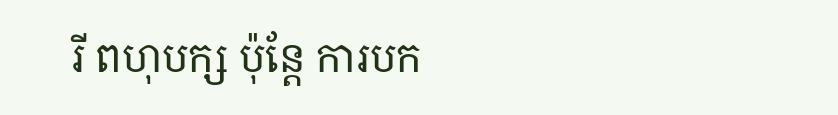រី ពហុបក្ស ប៉ុន្តែ ការបក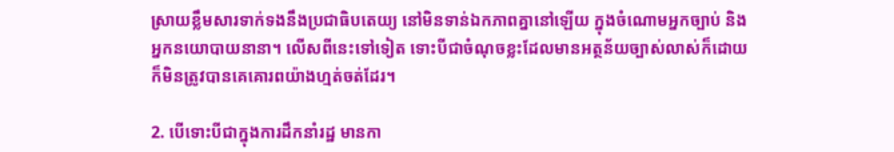ស្រាយខ្លឹមសារទាក់ទងនឹងប្រជាធិបតេយ្យ នៅមិនទាន់ឯកភាពគ្នានៅឡើយ ក្នុងចំណោមអ្នកច្បាប់ និង អ្នកនយោបាយនានា។ លើសពីនេះទៅទៀត ទោះបីជាចំណុចខ្លះដែលមានអត្ថន័យច្បាស់លាស់ក៏ដោយ ក៏មិនត្រូវបានគេគោរពយ៉ាងហ្មត់ចត់ដែរ។

2. បើទោះបីជាក្នុងការដឹកនាំរដ្ឋ មានកា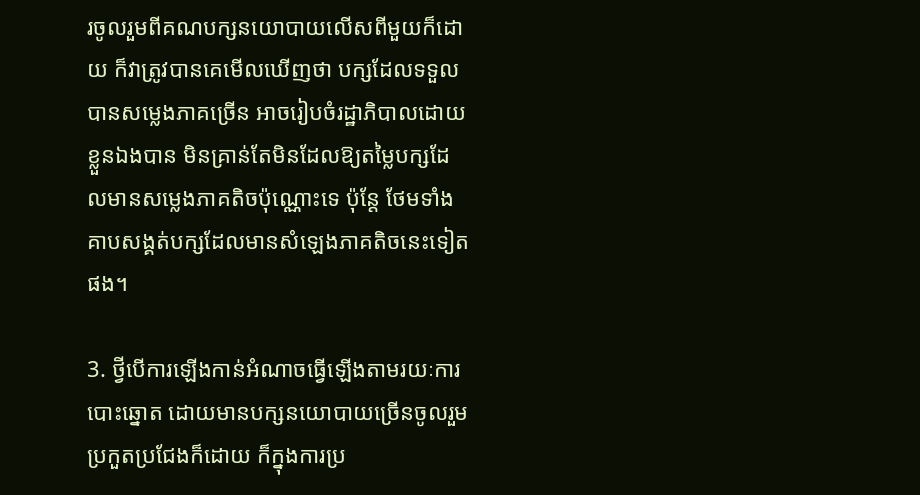រចូលរួមពីគណបក្សនយោបាយលើសពីមួយក៏ដោយ ក៏វាត្រូវបានគេមើលឃើញថា បក្សដែលទទួលបានសម្លេងភាគច្រើន អាចរៀបចំរដ្ឋាភិបាលដោយខ្លួនឯងបាន មិនគ្រាន់តែមិនដែលឱ្យតម្លៃបក្សដែលមានសម្លេងភាគតិចប៉ុណ្ណោះទេ ប៉ុន្តែ ថែមទាំងគាបសង្គត់បក្សដែលមានសំឡេងភាគតិចនេះទៀតផង។

3. ថ្វីបើការឡើងកាន់អំណាចធ្វើឡើងតាមរយៈការបោះឆ្នោត ដោយមានបក្សនយោបាយច្រើនចូលរួមប្រកួតប្រជែងក៏ដោយ ក៏ក្នុងការប្រ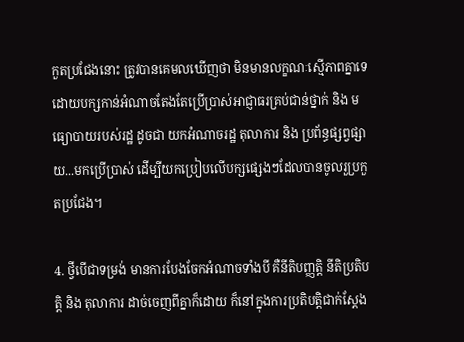កួតប្រជែងនោះ ត្រូវបានគេមលឃើញថា មិនមានលក្ខណៈស្មើភាពគ្នាទេ ដោយបក្សកាន់អំណាចតែងតែប្រើប្រាស់អាជ្ញាធរគ្រប់ជាន់ថ្នាក់ និង មធ្យោបាយរបស់រដ្ឋ ដូចជា យកអំណាចរដ្ឋ តុលាការ និង ប្រព័ន្ធផ្សព្វផ្សាយ...មកប្រើប្រាស់ ដើម្បីយកប្រៀបលើបក្សផ្សេងៗដែលបានចូលរួប្រកួតប្រជែង។

4. ថ្វីបើជាទម្រង់ មានការបែងចែកអំណាចទាំងបី គឺនីតិបញ្ញត្តិ នីតិប្រតិបត្តិ និង តុលាការ ដាច់ចេញពីគ្នាក៏ដោយ ក៏នៅក្នុងការប្រតិបត្តិជាក់ស្ដែង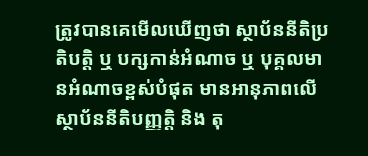ត្រូវបានគេមើលឃើញថា ស្ថាប័ននីតិប្រតិបត្តិ ឬ បក្សកាន់អំណាច ឬ បុគ្គលមានអំណាចខ្ពស់បំផុត មានអានុភាពលើស្ថាប័ននីតិបញ្ញត្តិ និង តុ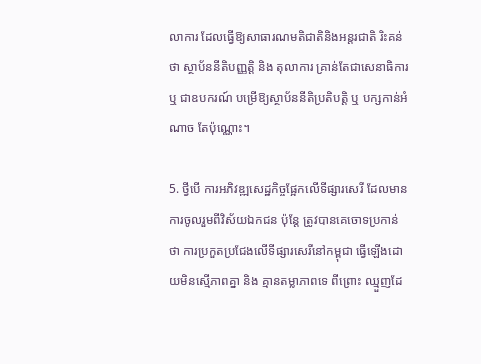លាការ ដែលធ្វើឱ្យសាធារណមតិជាតិនិងអន្តរជាតិ រិះគន់ថា ស្ថាប័ននីតិបញ្ញត្តិ និង តុលាការ គ្រាន់តែជាសេនាធិការ ឬ ជាឧបករណ៍ បម្រើឱ្យស្ថាប័ននីតិប្រតិបត្តិ ឬ បក្សកាន់អំណាច តែប៉ុណ្ណោះ។

5. ថ្វីបើ ការអភិវឌ្ឍសេដ្ឋកិច្ចផ្អែកលើទីផ្សារសេរី ដែលមានការចូលរួមពីវិស័យឯកជន ប៉ុន្តែ ត្រូវបានគេចោទប្រកាន់ថា ការប្រកួតប្រជែងលើទីផ្សារសេរីនៅកម្ពុជា ធ្វើឡើងដោយមិនស្មើភាពគ្នា និង គ្មានតម្លាភាពទេ ពីព្រោះ ឈ្មួញដែ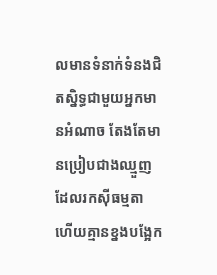លមានទំនាក់ទំនងជិតស្និទ្ធជាមួយអ្នកមានអំណាច តែងតែមានប្រៀបជាងឈ្មួញដែលរកស៊ីធម្មតា ហើយគ្មានខ្នងបង្អែក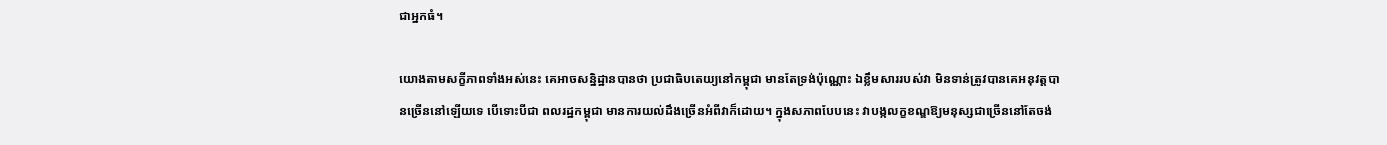ជាអ្នកធំ។

យោងតាមសក្ខីភាពទាំងអស់នេះ គេអាចសន្និដ្ឋានបានថា ប្រជាធិបតេយ្យនៅកម្ពុជា មានតែទ្រង់ប៉ុណ្ណោះ ឯខ្លឹមសាររបស់វា មិនទាន់ត្រូវបានគេអនុវត្តបានច្រើននៅឡើយទេ បើទោះបីជា ពលរដ្ឋកម្ពុជា មានការយល់ដឹងច្រើនអំពីវាក៏ដោយ។ ក្នុងសភាពបែបនេះ វាបង្កលក្ខខណ្ឌឱ្យមនុស្សជាច្រើននៅតែចង់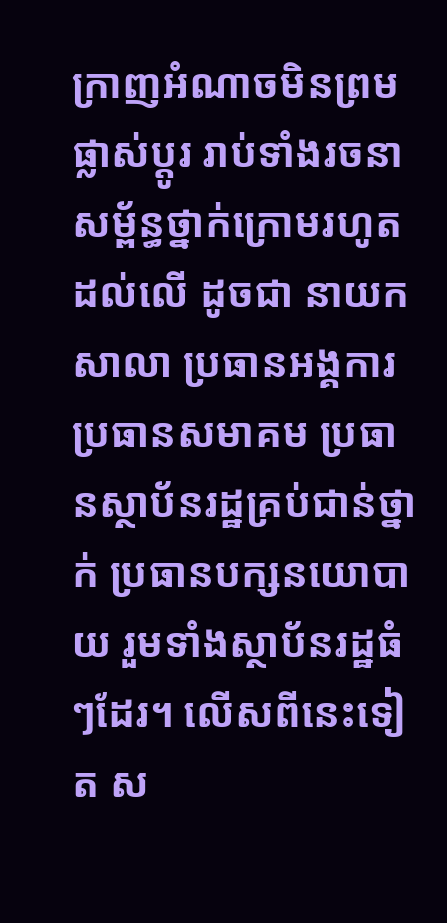ក្រាញអំណាចមិនព្រមផ្លាស់ប្ដូរ រាប់ទាំងរចនាសម្ព័ន្ធថ្នាក់ក្រោមរហូតដល់លើ ដូចជា នាយកសាលា ប្រធានអង្គការ ប្រធានសមាគម ប្រធានស្ថាប័នរដ្ឋគ្រប់ជាន់ថ្នាក់ ប្រធានបក្សនយោបាយ រួមទាំងស្ថាប័នរដ្ឋធំៗដែរ។ លើសពីនេះទៀត ស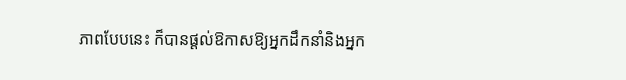ភាពបែបនេះ ក៏បានផ្ដល់ឱកាសឱ្យអ្នកដឹកនាំនិងអ្នក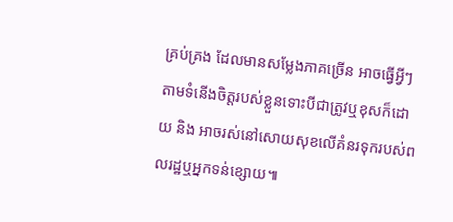គ្រប់គ្រង ដែលមានសម្លែងភាគច្រើន អាចធ្វើអ្វីៗតាមទំនើងចិត្តរបស់ខ្លួនទោះបីជាត្រូវឬខុសក៏ដោយ និង អាចរស់នៅសោយសុខលើគំនរទុករបស់ពលរដ្ឋឬអ្នកទន់ខ្សោយ៕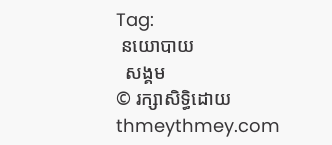Tag:
 នយោបាយ
  សង្គម
© រក្សាសិទ្ធិដោយ thmeythmey.com